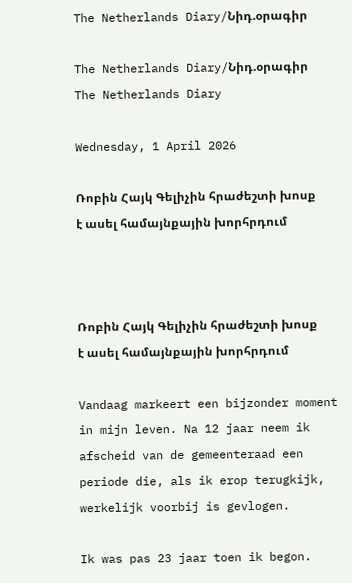The Netherlands Diary/Նիդ.օրագիր

The Netherlands Diary/Նիդ.օրագիր
The Netherlands Diary

Wednesday, 1 April 2026

Ռոբին Հայկ Գելիչին հրաժեշտի խոսք է ասել համայնքային խորհրդում



Ռոբին Հայկ Գելիչին հրաժեշտի խոսք է ասել համայնքային խորհրդում

Vandaag markeert een bijzonder moment in mijn leven. Na 12 jaar neem ik afscheid van de gemeenteraad een periode die, als ik erop terugkijk, werkelijk voorbij is gevlogen.

Ik was pas 23 jaar toen ik begon.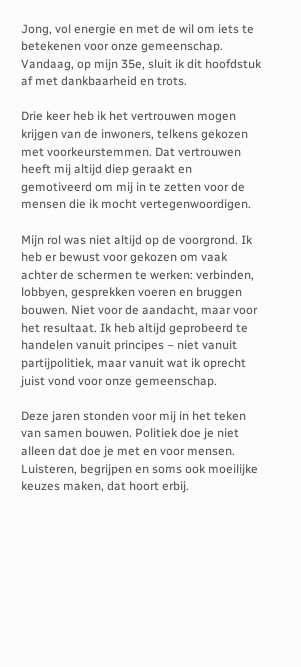Jong, vol energie en met de wil om iets te betekenen voor onze gemeenschap. Vandaag, op mijn 35e, sluit ik dit hoofdstuk af met dankbaarheid en trots.

Drie keer heb ik het vertrouwen mogen krijgen van de inwoners, telkens gekozen met voorkeurstemmen. Dat vertrouwen heeft mij altijd diep geraakt en gemotiveerd om mij in te zetten voor de mensen die ik mocht vertegenwoordigen.

Mijn rol was niet altijd op de voorgrond. Ik heb er bewust voor gekozen om vaak achter de schermen te werken: verbinden, lobbyen, gesprekken voeren en bruggen bouwen. Niet voor de aandacht, maar voor het resultaat. Ik heb altijd geprobeerd te handelen vanuit principes – niet vanuit partijpolitiek, maar vanuit wat ik oprecht juist vond voor onze gemeenschap.

Deze jaren stonden voor mij in het teken van samen bouwen. Politiek doe je niet alleen dat doe je met en voor mensen. Luisteren, begrijpen en soms ook moeilijke keuzes maken, dat hoort erbij.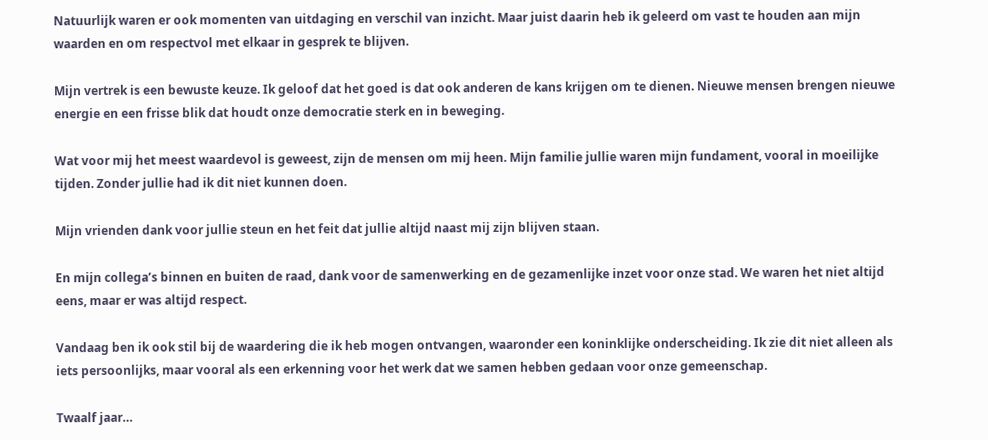Natuurlijk waren er ook momenten van uitdaging en verschil van inzicht. Maar juist daarin heb ik geleerd om vast te houden aan mijn waarden en om respectvol met elkaar in gesprek te blijven.

Mijn vertrek is een bewuste keuze. Ik geloof dat het goed is dat ook anderen de kans krijgen om te dienen. Nieuwe mensen brengen nieuwe energie en een frisse blik dat houdt onze democratie sterk en in beweging.

Wat voor mij het meest waardevol is geweest, zijn de mensen om mij heen. Mijn familie jullie waren mijn fundament, vooral in moeilijke tijden. Zonder jullie had ik dit niet kunnen doen.

Mijn vrienden dank voor jullie steun en het feit dat jullie altijd naast mij zijn blijven staan.

En mijn collega’s binnen en buiten de raad, dank voor de samenwerking en de gezamenlijke inzet voor onze stad. We waren het niet altijd eens, maar er was altijd respect.

Vandaag ben ik ook stil bij de waardering die ik heb mogen ontvangen, waaronder een koninklijke onderscheiding. Ik zie dit niet alleen als iets persoonlijks, maar vooral als een erkenning voor het werk dat we samen hebben gedaan voor onze gemeenschap.

Twaalf jaar…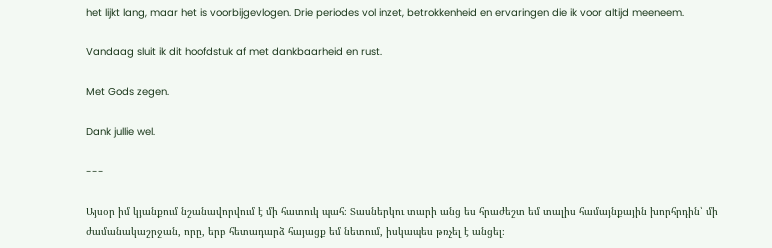het lijkt lang, maar het is voorbijgevlogen. Drie periodes vol inzet, betrokkenheid en ervaringen die ik voor altijd meeneem.

Vandaag sluit ik dit hoofdstuk af met dankbaarheid en rust.

Met Gods zegen.

Dank jullie wel.

---

Այսօր իմ կյանքում նշանավորվում է մի հատուկ պահ։ Տասներկու տարի անց ես հրաժեշտ եմ տալիս համայնքային խորհրդին՝ մի ժամանակաշրջան, որը, երբ հետադարձ հայացք եմ նետում, իսկապես թռչել է անցել։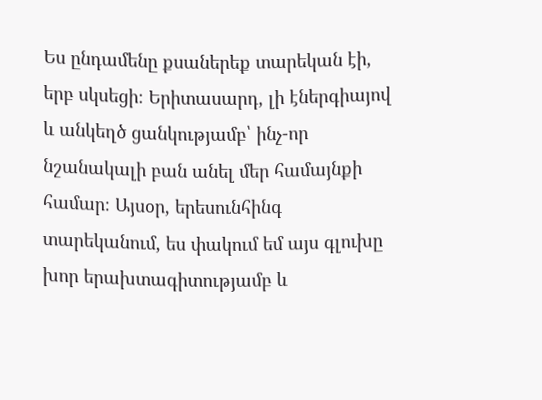Ես ընդամենը քսաներեք տարեկան էի, երբ սկսեցի։ Երիտասարդ, լի էներգիայով և անկեղծ ցանկությամբ՝ ինչ-որ նշանակալի բան անել մեր համայնքի համար։ Այսօր, երեսունհինգ տարեկանում, ես փակում եմ այս գլուխը խոր երախտագիտությամբ և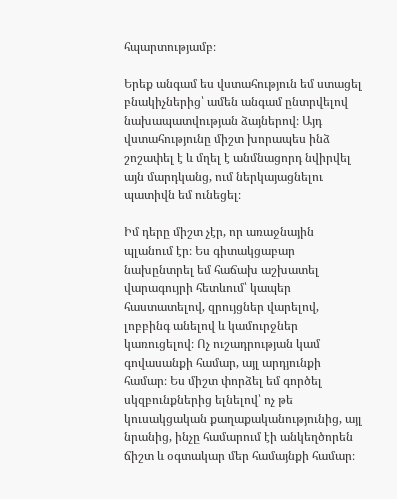հպարտությամբ։

Երեք անգամ ես վստահություն եմ ստացել բնակիչներից՝ ամեն անգամ ընտրվելով նախապատվության ձայներով։ Այդ վստահությունը միշտ խորապես ինձ շոշափել է և մղել է անմնացորդ նվիրվել այն մարդկանց, ում ներկայացնելու պատիվն եմ ունեցել։

Իմ դերը միշտ չէր, որ առաջնային պլանում էր։ Ես գիտակցաբար նախընտրել եմ հաճախ աշխատել վարագույրի հետևում՝ կապեր հաստատելով, զրույցներ վարելով, լոբբինգ անելով և կամուրջներ կառուցելով։ Ոչ ուշադրության կամ գովասանքի համար, այլ արդյունքի համար։ Ես միշտ փորձել եմ գործել սկզբունքներից ելնելով՝ ոչ թե կուսակցական քաղաքականությունից, այլ նրանից, ինչը համարում էի անկեղծորեն ճիշտ և օգտակար մեր համայնքի համար։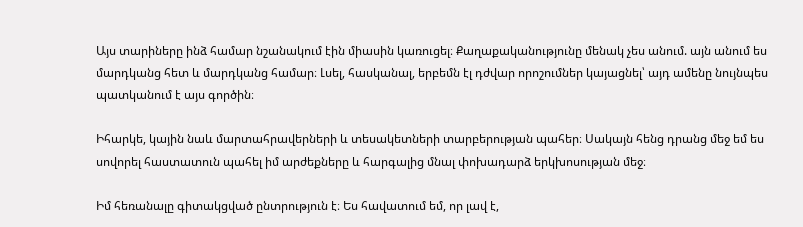Այս տարիները ինձ համար նշանակում էին միասին կառուցել։ Քաղաքականությունը մենակ չես անում. այն անում ես մարդկանց հետ և մարդկանց համար։ Լսել, հասկանալ, երբեմն էլ դժվար որոշումներ կայացնել՝ այդ ամենը նույնպես պատկանում է այս գործին։

Իհարկե, կային նաև մարտահրավերների և տեսակետների տարբերության պահեր։ Սակայն հենց դրանց մեջ եմ ես սովորել հաստատուն պահել իմ արժեքները և հարգալից մնալ փոխադարձ երկխոսության մեջ։

Իմ հեռանալը գիտակցված ընտրություն է։ Ես հավատում եմ, որ լավ է,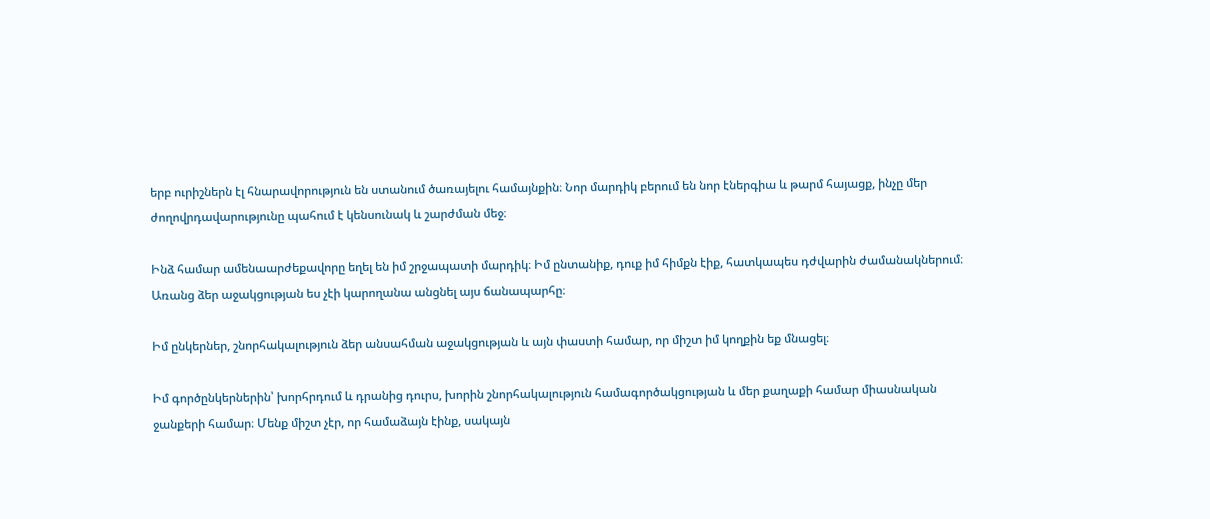երբ ուրիշներն էլ հնարավորություն են ստանում ծառայելու համայնքին։ Նոր մարդիկ բերում են նոր էներգիա և թարմ հայացք, ինչը մեր ժողովրդավարությունը պահում է կենսունակ և շարժման մեջ։

Ինձ համար ամենաարժեքավորը եղել են իմ շրջապատի մարդիկ։ Իմ ընտանիք, դուք իմ հիմքն էիք, հատկապես դժվարին ժամանակներում։ Առանց ձեր աջակցության ես չէի կարողանա անցնել այս ճանապարհը։

Իմ ընկերներ, շնորհակալություն ձեր անսահման աջակցության և այն փաստի համար, որ միշտ իմ կողքին եք մնացել։

Իմ գործընկերներին՝ խորհրդում և դրանից դուրս, խորին շնորհակալություն համագործակցության և մեր քաղաքի համար միասնական ջանքերի համար։ Մենք միշտ չէր, որ համաձայն էինք, սակայն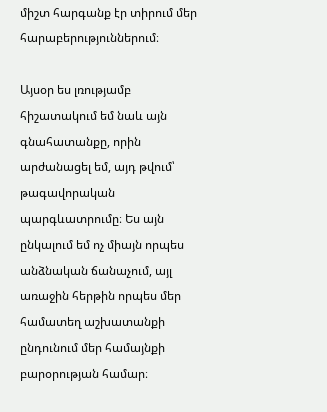միշտ հարգանք էր տիրում մեր հարաբերություններում։

Այսօր ես լռությամբ հիշատակում եմ նաև այն գնահատանքը, որին արժանացել եմ, այդ թվում՝ թագավորական պարգևատրումը։ Ես այն ընկալում եմ ոչ միայն որպես անձնական ճանաչում, այլ առաջին հերթին որպես մեր համատեղ աշխատանքի ընդունում մեր համայնքի բարօրության համար։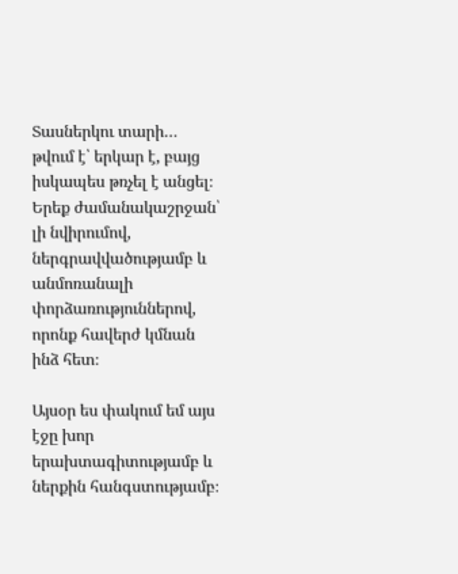Տասներկու տարի… թվում է՝ երկար է, բայց իսկապես թռչել է անցել։ Երեք ժամանակաշրջան՝ լի նվիրումով, ներգրավվածությամբ և անմոռանալի փորձառություններով, որոնք հավերժ կմնան ինձ հետ։

Այսօր ես փակում եմ այս էջը խոր երախտագիտությամբ և ներքին հանգստությամբ։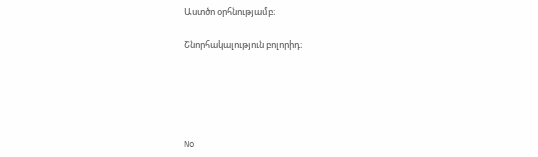Աստծո օրհնությամբ։

Շնորհակալություն բոլորիդ։





No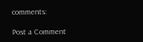comments:

Post a Comment